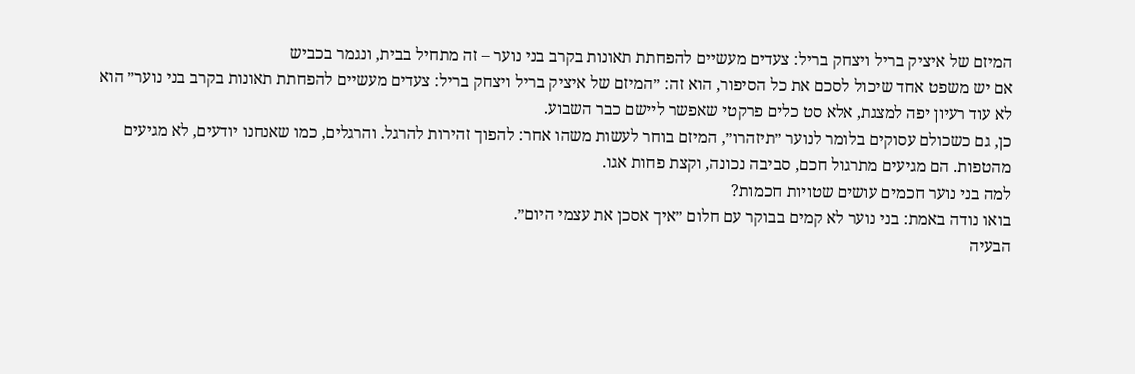המיזם של איציק בריל ויצחק בריל: צעדים מעשיים להפחתת תאונות בקרב בני נוער – זה מתחיל בבית, ונגמר בכביש
אם יש משפט אחד שיכול לסכם את כל הסיפור, הוא זה: ״המיזם של איציק בריל ויצחק בריל: צעדים מעשיים להפחתת תאונות בקרב בני נוער״ הוא לא עוד רעיון יפה למצגת, אלא סט כלים פרקטי שאפשר ליישם כבר השבוע.
כן, גם כשכולם עסוקים בלומר לנוער ״תיזהרו״, המיזם בוחר לעשות משהו אחר: להפוך זהירות להרגל. והרגלים, כמו שאנחנו יודעים, לא מגיעים מהטפות. הם מגיעים מתרגול חכם, סביבה נכונה, וקצת פחות אגו.
למה בני נוער חכמים עושים שטויות חכמות?
בואו נודה באמת: בני נוער לא קמים בבוקר עם חלום ״איך אסכן את עצמי היום״.
הבעיה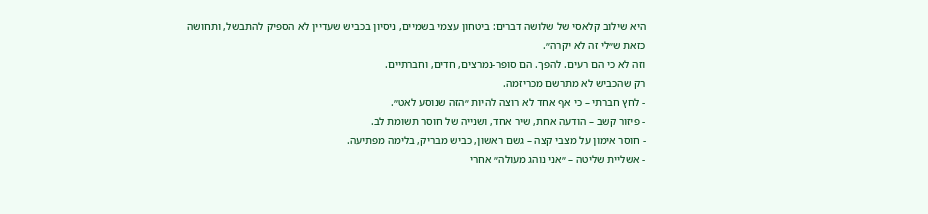היא שילוב קלאסי של שלושה דברים: ביטחון עצמי בשמיים, ניסיון בכביש שעדיין לא הספיק להתבשל, ותחושה כזאת ש״לי זה לא יקרה״.
וזה לא כי הם רעים. להפך. הם סופר-נמרצים, חדים, וחברתיים.
רק שהכביש לא מתרשם מכריזמה.
- לחץ חברתי – כי אף אחד לא רוצה להיות ״הזה שנוסע לאט״.
- פיזור קשב – הודעה אחת, שיר אחד, ושנייה של חוסר תשומת לב.
- חוסר אימון על מצבי קצה – גשם ראשון, כביש מבריק, בלימה מפתיעה.
- אשליית שליטה – ״אני נוהג מעולה״ אחרי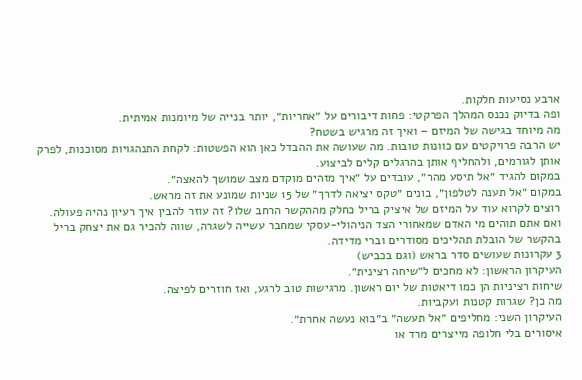ארבע נסיעות חלקות.
ופה בדיוק נכנס המהלך הפרקטי: פחות דיבורים על ״אחריות״, יותר בנייה של מיומנות אמיתית.
מה מיוחד בגישה של המיזם – ואיך זה מרגיש בשטח?
יש הרבה פרויקטים עם כוונות טובות. מה שעושה את ההבדל כאן הוא הפשטות: לקחת התנהגויות מסוכנות, לפרק אותן לגורמים, ולהחליף אותן בהרגלים קלים לביצוע.
במקום להגיד ״אל תיסע מהר״, עובדים על ״איך מזהים מוקדם מצב שמושך להאצה״.
במקום ״אל תענה לטלפון״, בונים ״טקס יציאה לדרך״ של 15 שניות שמונע את זה מראש.
רוצים לקרוא עוד על המיזם של איציק בריל כחלק מההקשר הרחב שלו? זה עוזר להבין איך רעיון נהיה פעולה.
ואם אתם תוהים מי האדם שמאחורי הצד הניהולי-עסקי שמחבר עשייה לשגרה, שווה להכיר גם את יצחק בריל בהקשר של הובלת תהליכים מסודרים וברי מדידה.
3 עקרונות שעושים סדר בראש (וגם בכביש)
העיקרון הראשון: לא מחכים ל״שיחה רצינית״.
שיחות רציניות הן כמו דיאטות של יום ראשון. מרגישות טוב לרגע, ואז חוזרים לפיצה.
מה כן? שגרות קטנות ועקביות.
העיקרון השני: מחליפים ״אל תעשה״ ב״בוא נעשה אחרת״.
איסורים בלי חלופה מייצרים מרד או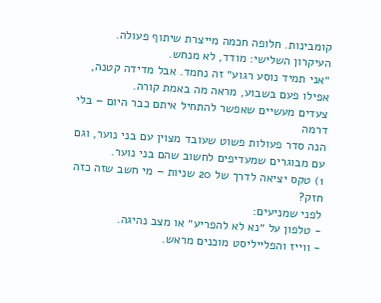קומבינות. חלופה חכמה מייצרת שיתוף פעולה.
העיקרון השלישי: מודד, לא מנחש.
״אני תמיד נוסע רגוע״ זה נחמד. אבל מדידה קטנה, אפילו פעם בשבוע, מראה מה באמת קורה.
צעדים מעשיים שאפשר להתחיל איתם כבר היום – בלי דרמה
הנה סדר פעולות פשוט שעובד מצוין עם בני נוער, וגם עם מבוגרים שמעדיפים לחשוב שהם בני נוער.
1) טקס יציאה לדרך של 20 שניות – מי חשב שזה כזה חזק?
לפני שמניעים:
- טלפון על ״נא לא להפריע״ או מצב נהיגה.
- ווייז והפלייליסט מוכנים מראש.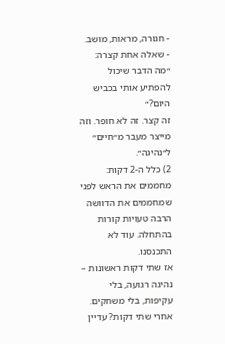- חגורה, מראות, מושב.
- שאלה אחת קצרה: ״מה הדבר שיכול להפתיע אותי בכביש היום?״
זה קצר. זה לא חופר. וזה מייצר מעבר מ״חיים״ ל״נהיגה״.
2) כלל ה-2 דקות: מחממים את הראש לפני שמחממים את הדוושה
הרבה טעויות קורות בהתחלה. עוד לא התכנסנו.
אז שתי דקות ראשונות – נהיגה רגועה, בלי עקיפות, בלי משחקים.
אחרי שתי דקות? עדיין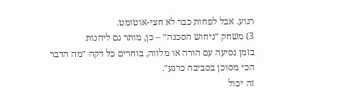רגוע. אבל לפחות כבר לא חצי-אוטומט.
3) משחק ״ניחוש הסכנה״ – כן, מותר גם ליהנות
בזמן נסיעה עם הורה או מלווה, בוחרים כל דקה ״מה הדבר הכי מסוכן בסביבה כרגע״.
זה יכול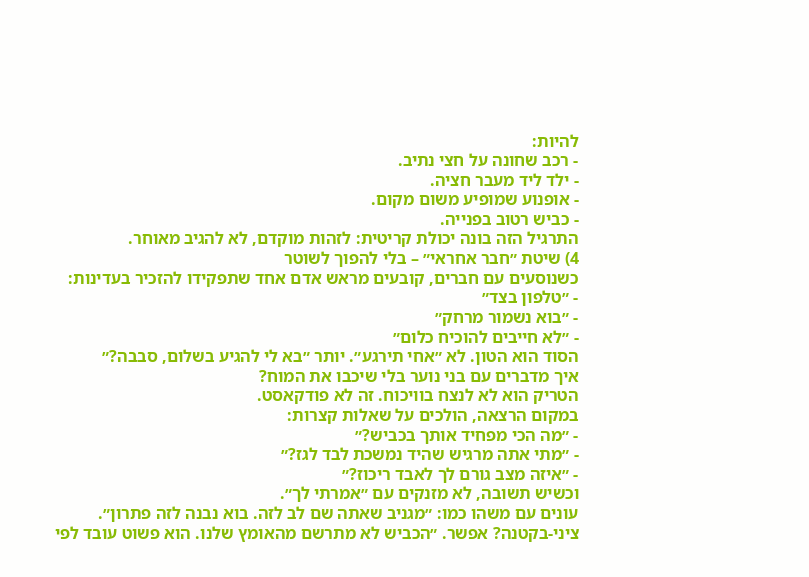להיות:
- רכב שחונה על חצי נתיב.
- ילד ליד מעבר חציה.
- אופנוע שמופיע משום מקום.
- כביש רטוב בפנייה.
התרגיל הזה בונה יכולת קריטית: לזהות מוקדם, לא להגיב מאוחר.
4) שיטת ״חבר אחראי״ – בלי להפוך לשוטר
כשנוסעים עם חברים, קובעים מראש אדם אחד שתפקידו להזכיר בעדינות:
- ״טלפון בצד״
- ״בוא נשמור מרחק״
- ״לא חייבים להוכיח כלום״
הסוד הוא הטון. לא ״אחי תירגע״. יותר ״בא לי להגיע בשלום, סבבה?״
איך מדברים עם בני נוער בלי שיכבו את המוח?
הטריק הוא לא לנצח בוויכוח. זה לא פודקאסט.
במקום הרצאה, הולכים על שאלות קצרות:
- ״מה הכי מפחיד אותך בכביש?״
- ״מתי אתה מרגיש שהיד נמשכת לבד לגז?״
- ״איזה מצב גורם לך לאבד ריכוז?״
וכשיש תשובה, לא מזנקים עם ״אמרתי לך״.
עונים עם משהו כמו: ״מגניב שאתה שם לב לזה. בוא נבנה לזה פתרון״.
ציני-בקטנה? אפשר. ״הכביש לא מתרשם מהאומץ שלנו. הוא פשוט עובד לפי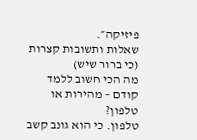פיזיקה״.
שאלות ותשובות קצרות (כי ברור שיש)
מה הכי חשוב ללמד קודם – מהירות או טלפון?
טלפון. כי הוא גונב קשב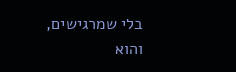בלי שמרגישים, והוא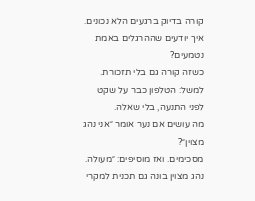קורה בדיוק ברגעים הלא נכונים.
איך יודעים שההרגלים באמת נטמעים?
כשזה קורה גם בלי תזכורת. למשל: הטלפון כבר על שקט לפני התנעה, בלי שאלה.
מה עושים אם נער אומר ״אני נהג מצוין״?
מסכימים. ואז מוסיפים: ״מעולה. נהג מצוין בונה גם תכנית למקרי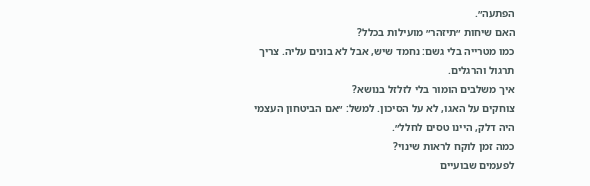הפתעה״.
האם שיחות ״תיזהר״ מועילות בכלל?
כמו מטרייה בלי גשם: נחמד שיש, אבל לא בונים עליה. צריך תרגול והרגלים.
איך משלבים הומור בלי לזלזל בנושא?
צוחקים על האגו, לא על הסיכון. למשל: ״אם הביטחון העצמי היה דלק, היינו טסים לחלל״.
כמה זמן לוקח לראות שינוי?
לפעמים שבועיים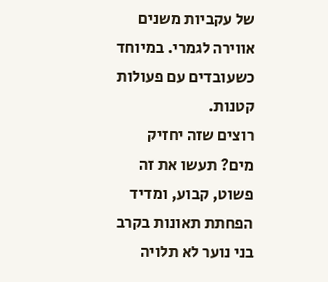של עקביות משנים אווירה לגמרי. במיוחד כשעובדים עם פעולות קטנות.
רוצים שזה יחזיק מים? תעשו את זה פשוט, קבוע, ומדיד
הפחתת תאונות בקרב בני נוער לא תלויה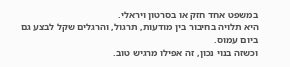במשפט אחד חזק או בסרטון ויראלי.
היא תלויה בחיבור בין מודעות, תרגול, והרגלים שקל לבצע גם ביום עמוס.
וכשזה בנוי נכון, זה אפילו מרגיש טוב.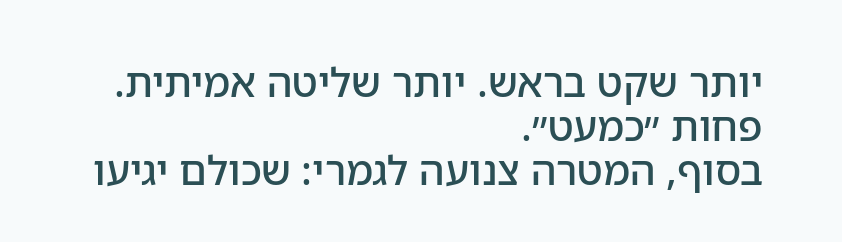יותר שקט בראש. יותר שליטה אמיתית. פחות ״כמעט״.
בסוף, המטרה צנועה לגמרי: שכולם יגיעו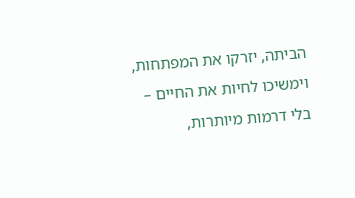הביתה, יזרקו את המפתחות, וימשיכו לחיות את החיים – בלי דרמות מיותרות,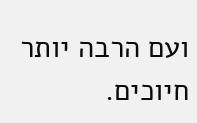ועם הרבה יותר חיוכים.